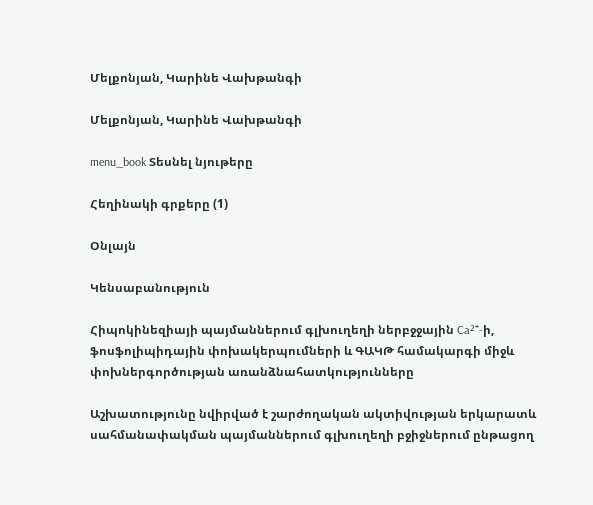Մելքոնյան, Կարինե Վախթանգի

Մելքոնյան, Կարինե Վախթանգի

menu_book Տեսնել նյութերը

Հեղինակի գրքերը (1)

Օնլայն

Կենսաբանություն

Հիպոկինեզիայի պայմաններում գլխուղեղի ներբջջային Ca²⁺-ի, ֆոսֆոլիպիդային փոխակերպումների և ԳԱԿԹ համակարգի միջև փոխներգործության առանձնահատկությունները

Աշխատությունը նվիրված է շարժողական ակտիվության երկարատև սահմանափակման պայմաններում գլխուղեղի բջիջներում ընթացող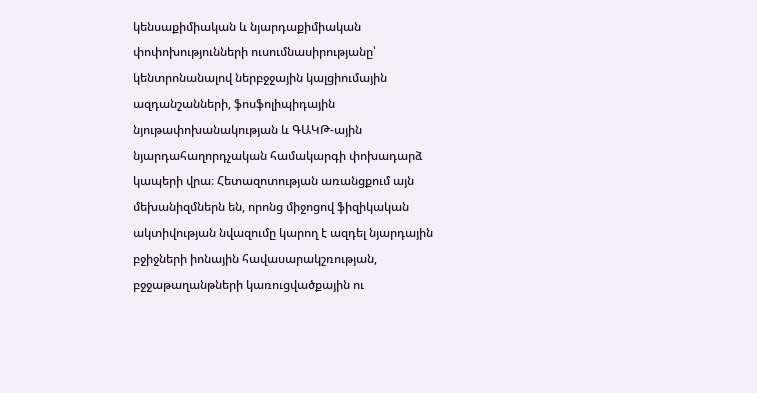կենսաքիմիական և նյարդաքիմիական փոփոխությունների ուսումնասիրությանը՝ կենտրոնանալով ներբջջային կալցիումային ազդանշանների, ֆոսֆոլիպիդային նյութափոխանակության և ԳԱԿԹ-ային նյարդահաղորդչական համակարգի փոխադարձ կապերի վրա։ Հետազոտության առանցքում այն մեխանիզմներն են, որոնց միջոցով ֆիզիկական ակտիվության նվազումը կարող է ազդել նյարդային բջիջների իոնային հավասարակշռության, բջջաթաղանթների կառուցվածքային ու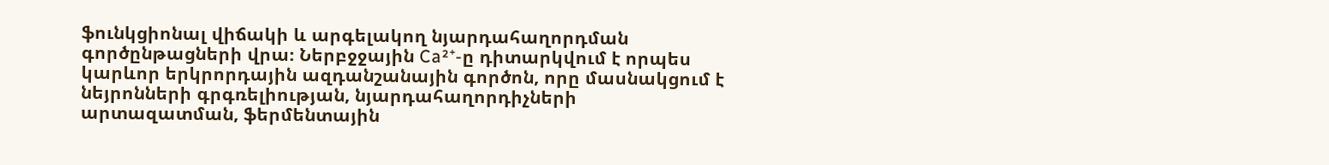ֆունկցիոնալ վիճակի և արգելակող նյարդահաղորդման գործընթացների վրա։ Ներբջջային Ca²⁺-ը դիտարկվում է որպես կարևոր երկրորդային ազդանշանային գործոն, որը մասնակցում է նեյրոնների գրգռելիության, նյարդահաղորդիչների արտազատման, ֆերմենտային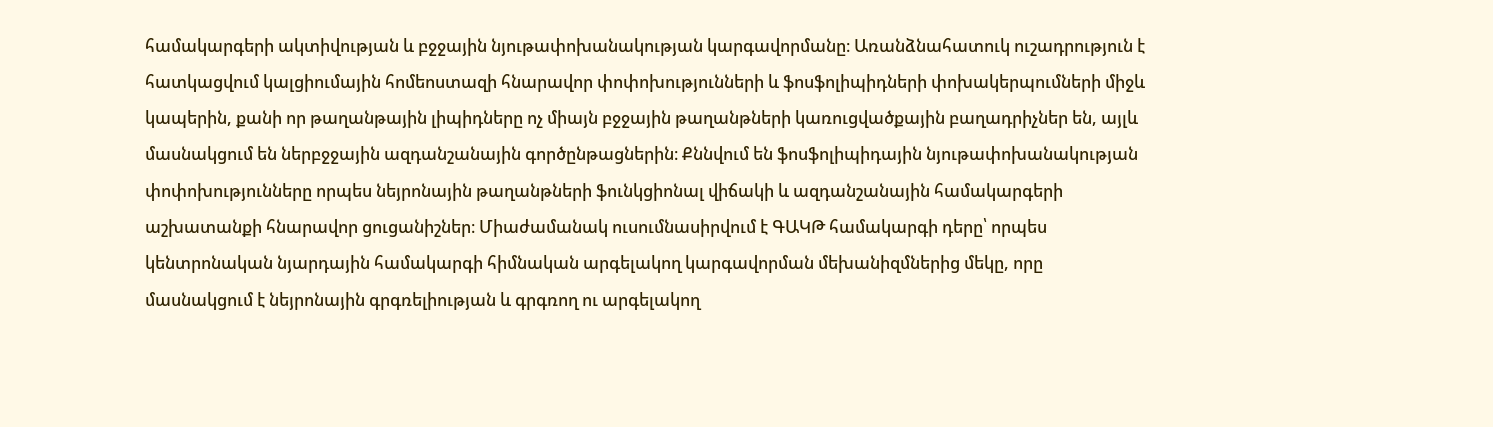համակարգերի ակտիվության և բջջային նյութափոխանակության կարգավորմանը։ Առանձնահատուկ ուշադրություն է հատկացվում կալցիումային հոմեոստազի հնարավոր փոփոխությունների և ֆոսֆոլիպիդների փոխակերպումների միջև կապերին, քանի որ թաղանթային լիպիդները ոչ միայն բջջային թաղանթների կառուցվածքային բաղադրիչներ են, այլև մասնակցում են ներբջջային ազդանշանային գործընթացներին։ Քննվում են ֆոսֆոլիպիդային նյութափոխանակության փոփոխությունները որպես նեյրոնային թաղանթների ֆունկցիոնալ վիճակի և ազդանշանային համակարգերի աշխատանքի հնարավոր ցուցանիշներ։ Միաժամանակ ուսումնասիրվում է ԳԱԿԹ համակարգի դերը՝ որպես կենտրոնական նյարդային համակարգի հիմնական արգելակող կարգավորման մեխանիզմներից մեկը, որը մասնակցում է նեյրոնային գրգռելիության և գրգռող ու արգելակող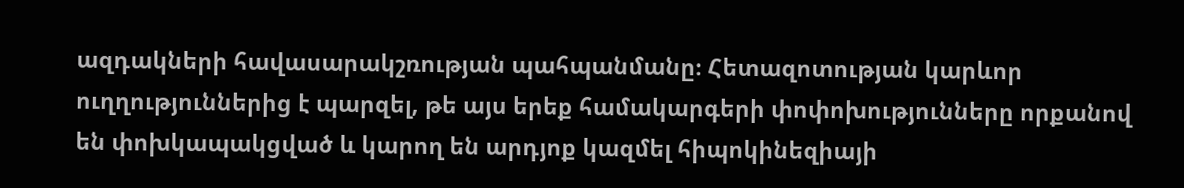ազդակների հավասարակշռության պահպանմանը։ Հետազոտության կարևոր ուղղություններից է պարզել, թե այս երեք համակարգերի փոփոխությունները որքանով են փոխկապակցված և կարող են արդյոք կազմել հիպոկինեզիայի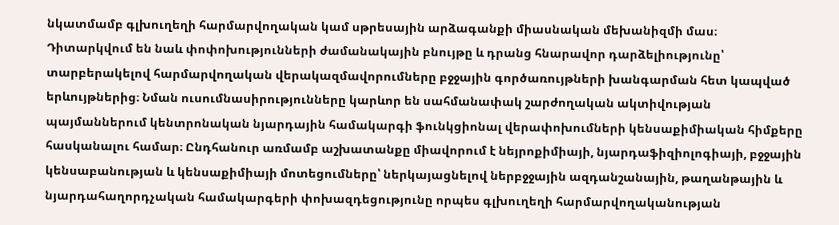նկատմամբ գլխուղեղի հարմարվողական կամ սթրեսային արձագանքի միասնական մեխանիզմի մաս։ Դիտարկվում են նաև փոփոխությունների ժամանակային բնույթը և դրանց հնարավոր դարձելիությունը՝ տարբերակելով հարմարվողական վերակազմավորումները բջջային գործառույթների խանգարման հետ կապված երևույթներից։ Նման ուսումնասիրությունները կարևոր են սահմանափակ շարժողական ակտիվության պայմաններում կենտրոնական նյարդային համակարգի ֆունկցիոնալ վերափոխումների կենսաքիմիական հիմքերը հասկանալու համար։ Ընդհանուր առմամբ աշխատանքը միավորում է նեյրոքիմիայի, նյարդաֆիզիոլոգիայի, բջջային կենսաբանության և կենսաքիմիայի մոտեցումները՝ ներկայացնելով ներբջջային ազդանշանային, թաղանթային և նյարդահաղորդչական համակարգերի փոխազդեցությունը որպես գլխուղեղի հարմարվողականության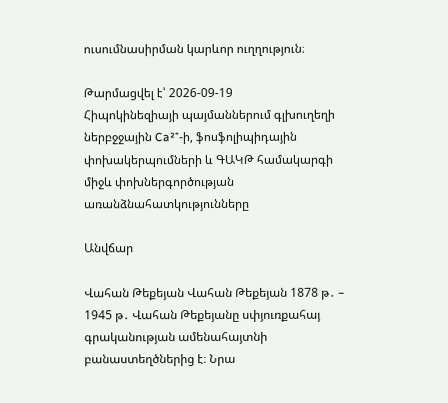ուսումնասիրման կարևոր ուղղություն։

Թարմացվել է՝ 2026-09-19
Հիպոկինեզիայի պայմաններում գլխուղեղի ներբջջային Ca²⁺-ի, ֆոսֆոլիպիդային փոխակերպումների և ԳԱԿԹ համակարգի միջև փոխներգործության առանձնահատկությունները

Անվճար

Վահան Թեքեյան Վահան Թեքեյան 1878 թ․ – 1945 թ․ Վահան Թեքեյանը սփյուռքահայ գրականության ամենահայտնի բանաստեղծներից է։ Նրա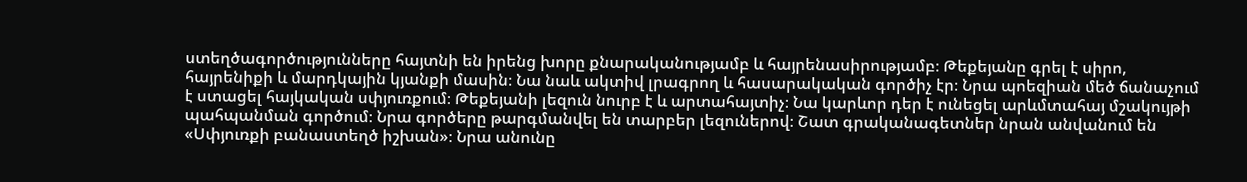ստեղծագործությունները հայտնի են իրենց խորը քնարականությամբ և հայրենասիրությամբ։ Թեքեյանը գրել է սիրո, հայրենիքի և մարդկային կյանքի մասին։ Նա նաև ակտիվ լրագրող և հասարակական գործիչ էր։ Նրա պոեզիան մեծ ճանաչում է ստացել հայկական սփյուռքում։ Թեքեյանի լեզուն նուրբ է և արտահայտիչ։ Նա կարևոր դեր է ունեցել արևմտահայ մշակույթի պահպանման գործում։ Նրա գործերը թարգմանվել են տարբեր լեզուներով։ Շատ գրականագետներ նրան անվանում են «Սփյուռքի բանաստեղծ իշխան»։ Նրա անունը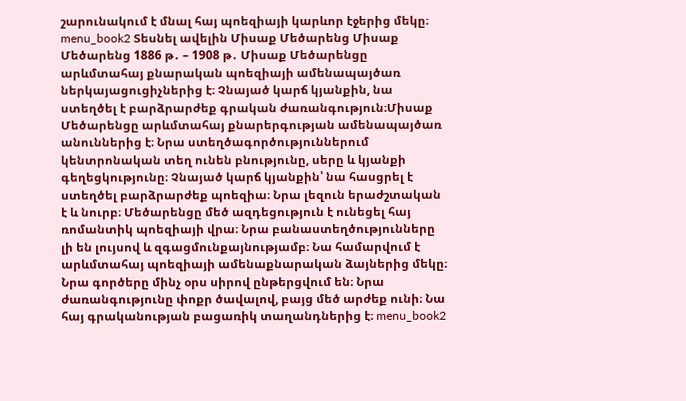շարունակում է մնալ հայ պոեզիայի կարևոր էջերից մեկը։ menu_book2 Տեսնել ավելին Միսաք Մեծարենց Միսաք Մեծարենց 1886 թ․ – 1908 թ․ Միսաք Մեծարենցը արևմտահայ քնարական պոեզիայի ամենապայծառ ներկայացուցիչներից է։ Չնայած կարճ կյանքին, նա ստեղծել է բարձրարժեք գրական ժառանգություն։Միսաք Մեծարենցը արևմտահայ քնարերգության ամենապայծառ անուններից է։ Նրա ստեղծագործություններում կենտրոնական տեղ ունեն բնությունը, սերը և կյանքի գեղեցկությունը։ Չնայած կարճ կյանքին՝ նա հասցրել է ստեղծել բարձրարժեք պոեզիա։ Նրա լեզուն երաժշտական է և նուրբ։ Մեծարենցը մեծ ազդեցություն է ունեցել հայ ռոմանտիկ պոեզիայի վրա։ Նրա բանաստեղծությունները լի են լույսով և զգացմունքայնությամբ։ Նա համարվում է արևմտահայ պոեզիայի ամենաքնարական ձայներից մեկը։ Նրա գործերը մինչ օրս սիրով ընթերցվում են։ Նրա ժառանգությունը փոքր ծավալով, բայց մեծ արժեք ունի։ Նա հայ գրականության բացառիկ տաղանդներից է։ menu_book2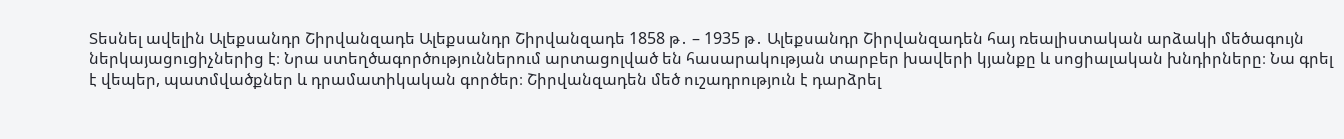Տեսնել ավելին Ալեքսանդր Շիրվանզադե Ալեքսանդր Շիրվանզադե 1858 թ․ – 1935 թ․ Ալեքսանդր Շիրվանզադեն հայ ռեալիստական արձակի մեծագույն ներկայացուցիչներից է։ Նրա ստեղծագործություններում արտացոլված են հասարակության տարբեր խավերի կյանքը և սոցիալական խնդիրները։ Նա գրել է վեպեր, պատմվածքներ և դրամատիկական գործեր։ Շիրվանզադեն մեծ ուշադրություն է դարձրել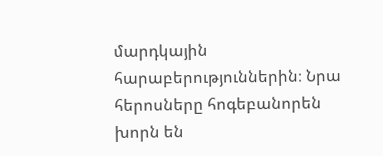մարդկային հարաբերություններին։ Նրա հերոսները հոգեբանորեն խորն են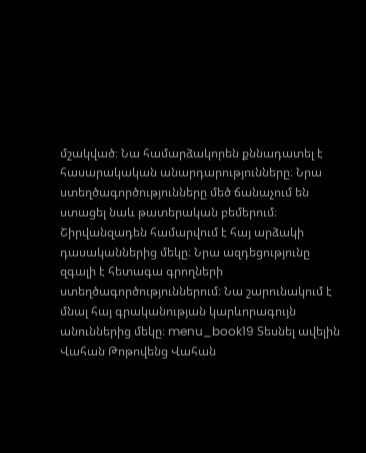մշակված։ Նա համարձակորեն քննադատել է հասարակական անարդարությունները։ Նրա ստեղծագործությունները մեծ ճանաչում են ստացել նաև թատերական բեմերում։ Շիրվանզադեն համարվում է հայ արձակի դասականներից մեկը։ Նրա ազդեցությունը զգալի է հետագա գրողների ստեղծագործություններում։ Նա շարունակում է մնալ հայ գրականության կարևորագույն անուններից մեկը։ menu_book19 Տեսնել ավելին Վահան Թոթովենց Վահան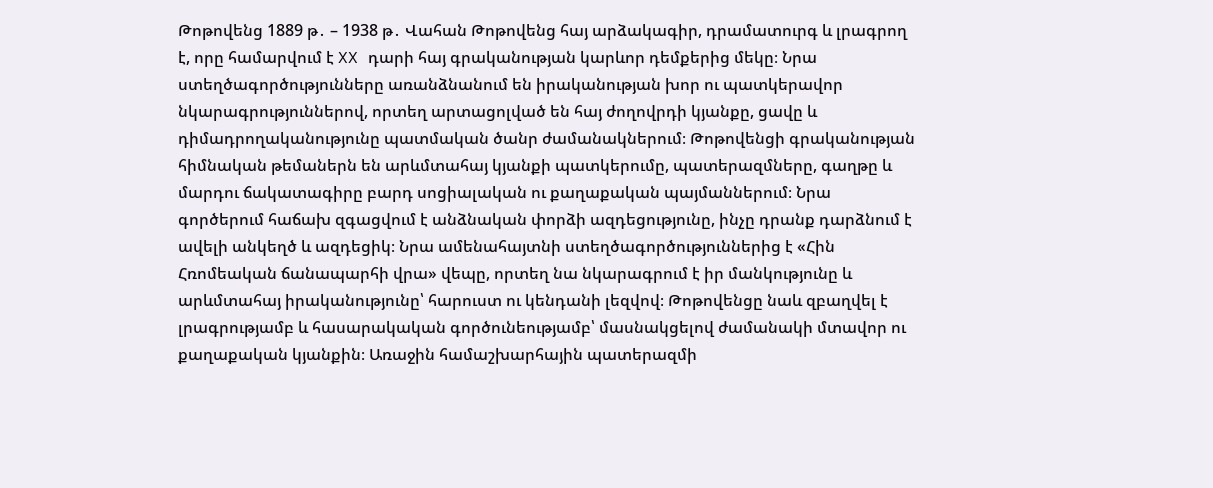Թոթովենց 1889 թ․ – 1938 թ․ Վահան Թոթովենց հայ արձակագիր, դրամատուրգ և լրագրող է, որը համարվում է XX դարի հայ գրականության կարևոր դեմքերից մեկը։ Նրա ստեղծագործությունները առանձնանում են իրականության խոր ու պատկերավոր նկարագրություններով, որտեղ արտացոլված են հայ ժողովրդի կյանքը, ցավը և դիմադրողականությունը պատմական ծանր ժամանակներում։ Թոթովենցի գրականության հիմնական թեմաներն են արևմտահայ կյանքի պատկերումը, պատերազմները, գաղթը և մարդու ճակատագիրը բարդ սոցիալական ու քաղաքական պայմաններում։ Նրա գործերում հաճախ զգացվում է անձնական փորձի ազդեցությունը, ինչը դրանք դարձնում է ավելի անկեղծ և ազդեցիկ։ Նրա ամենահայտնի ստեղծագործություններից է «Հին Հռոմեական ճանապարհի վրա» վեպը, որտեղ նա նկարագրում է իր մանկությունը և արևմտահայ իրականությունը՝ հարուստ ու կենդանի լեզվով։ Թոթովենցը նաև զբաղվել է լրագրությամբ և հասարակական գործունեությամբ՝ մասնակցելով ժամանակի մտավոր ու քաղաքական կյանքին։ Առաջին համաշխարհային պատերազմի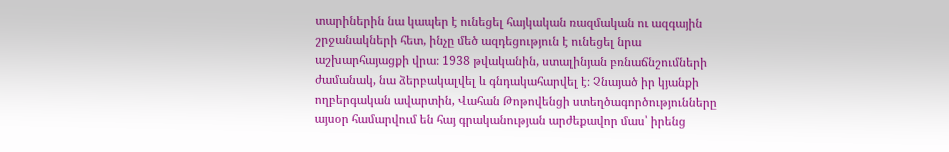տարիներին նա կապեր է ունեցել հայկական ռազմական ու ազգային շրջանակների հետ, ինչը մեծ ազդեցություն է ունեցել նրա աշխարհայացքի վրա։ 1938 թվականին, ստալինյան բռնաճնշումների ժամանակ, նա ձերբակալվել և գնդակահարվել է։ Չնայած իր կյանքի ողբերգական ավարտին, Վահան Թոթովենցի ստեղծագործությունները այսօր համարվում են հայ գրականության արժեքավոր մաս՝ իրենց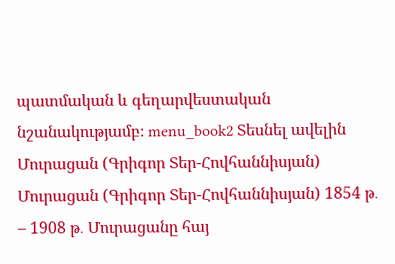պատմական և գեղարվեստական նշանակությամբ։ menu_book2 Տեսնել ավելին Մուրացան (Գրիգոր Տեր-Հովհաննիսյան) Մուրացան (Գրիգոր Տեր-Հովհաննիսյան) 1854 թ․ – 1908 թ․ Մուրացանը հայ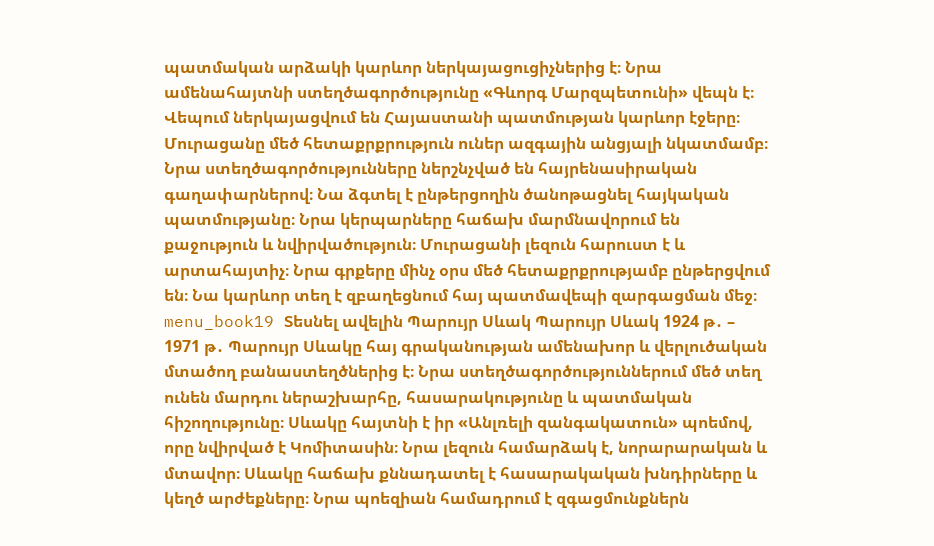պատմական արձակի կարևոր ներկայացուցիչներից է։ Նրա ամենահայտնի ստեղծագործությունը «Գևորգ Մարզպետունի» վեպն է։ Վեպում ներկայացվում են Հայաստանի պատմության կարևոր էջերը։ Մուրացանը մեծ հետաքրքրություն ուներ ազգային անցյալի նկատմամբ։ Նրա ստեղծագործությունները ներշնչված են հայրենասիրական գաղափարներով։ Նա ձգտել է ընթերցողին ծանոթացնել հայկական պատմությանը։ Նրա կերպարները հաճախ մարմնավորում են քաջություն և նվիրվածություն։ Մուրացանի լեզուն հարուստ է և արտահայտիչ։ Նրա գրքերը մինչ օրս մեծ հետաքրքրությամբ ընթերցվում են։ Նա կարևոր տեղ է զբաղեցնում հայ պատմավեպի զարգացման մեջ։ menu_book19 Տեսնել ավելին Պարույր Սևակ Պարույր Սևակ 1924 թ․ – 1971 թ․ Պարույր Սևակը հայ գրականության ամենախոր և վերլուծական մտածող բանաստեղծներից է։ Նրա ստեղծագործություններում մեծ տեղ ունեն մարդու ներաշխարհը, հասարակությունը և պատմական հիշողությունը։ Սևակը հայտնի է իր «Անլռելի զանգակատուն» պոեմով, որը նվիրված է Կոմիտասին։ Նրա լեզուն համարձակ է, նորարարական և մտավոր։ Սևակը հաճախ քննադատել է հասարակական խնդիրները և կեղծ արժեքները։ Նրա պոեզիան համադրում է զգացմունքներն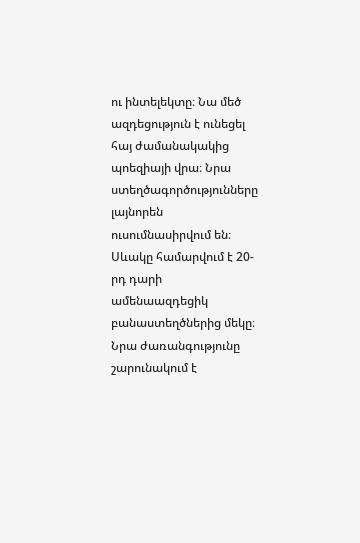ու ինտելեկտը։ Նա մեծ ազդեցություն է ունեցել հայ ժամանակակից պոեզիայի վրա։ Նրա ստեղծագործությունները լայնորեն ուսումնասիրվում են։ Սևակը համարվում է 20-րդ դարի ամենաազդեցիկ բանաստեղծներից մեկը։ Նրա ժառանգությունը շարունակում է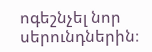ոգեշնչել նոր սերունդներին։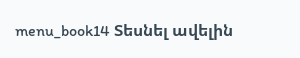menu_book14 Տեսնել ավելին